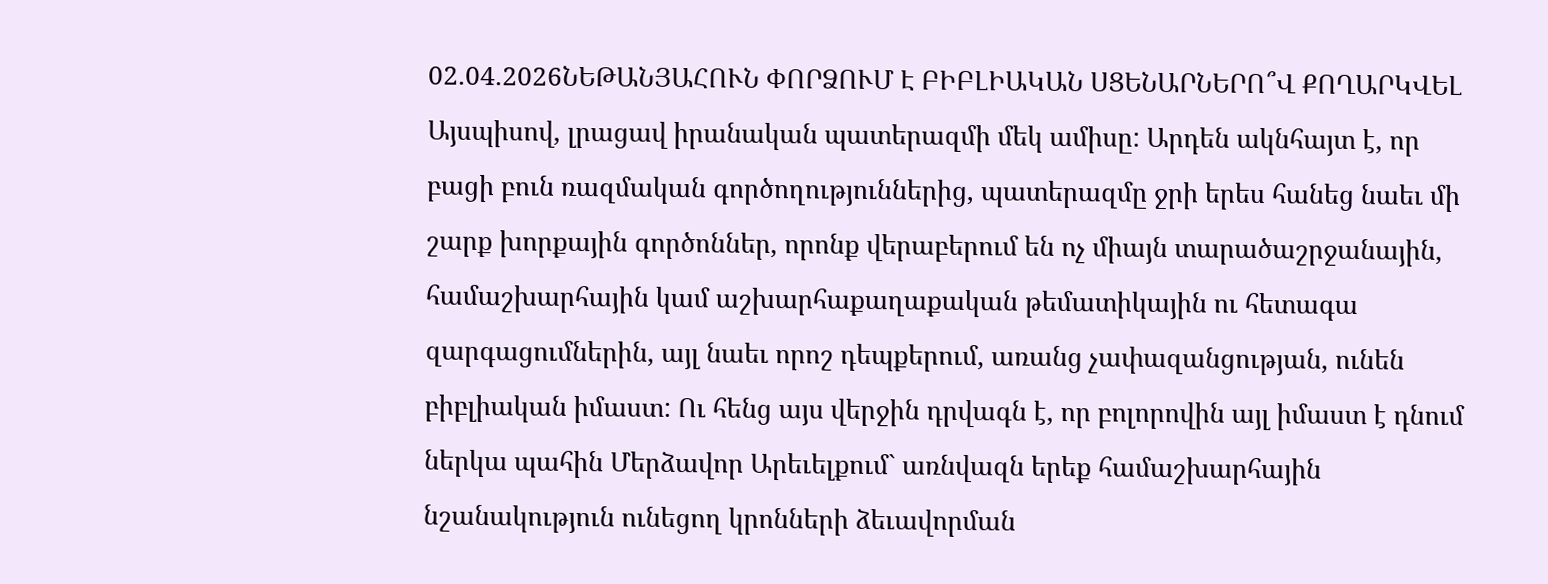02.04.2026ՆԵԹԱՆՅԱՀՈՒՆ ՓՈՐՁՈՒՄ Է ԲԻԲԼԻԱԿԱՆ ՍՑԵՆԱՐՆԵՐՈ՞Վ ՔՈՂԱՐԿՎԵԼ
Այսպիսով, լրացավ իրանական պատերազմի մեկ ամիսը: Արդեն ակնհայտ է, որ բացի բուն ռազմական գործողություններից, պատերազմը ջրի երես հանեց նաեւ մի շարք խորքային գործոններ, որոնք վերաբերում են ոչ միայն տարածաշրջանային, համաշխարհային կամ աշխարհաքաղաքական թեմատիկային ու հետագա զարգացումներին, այլ նաեւ որոշ դեպքերում, առանց չափազանցության, ունեն բիբլիական իմաստ: Ու հենց այս վերջին դրվագն է, որ բոլորովին այլ իմաստ է դնում ներկա պահին Մերձավոր Արեւելքում` առնվազն երեք համաշխարհային նշանակություն ունեցող կրոնների ձեւավորման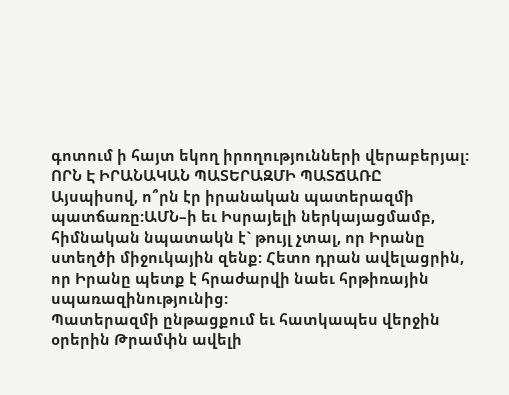գոտում ի հայտ եկող իրողությունների վերաբերյալ:
ՈՐՆ Է ԻՐԱՆԱԿԱՆ ՊԱՏԵՐԱԶՄԻ ՊԱՏՃԱՌԸ
Այսպիսով, ո՞րն էր իրանական պատերազմի պատճառը:ԱՄՆ–ի եւ Իսրայելի ներկայացմամբ, հիմնական նպատակն է` թույլ չտալ, որ Իրանը ստեղծի միջուկային զենք: Հետո դրան ավելացրին, որ Իրանը պետք է հրաժարվի նաեւ հրթիռային սպառազինությունից:
Պատերազմի ընթացքում եւ հատկապես վերջին օրերին Թրամփն ավելի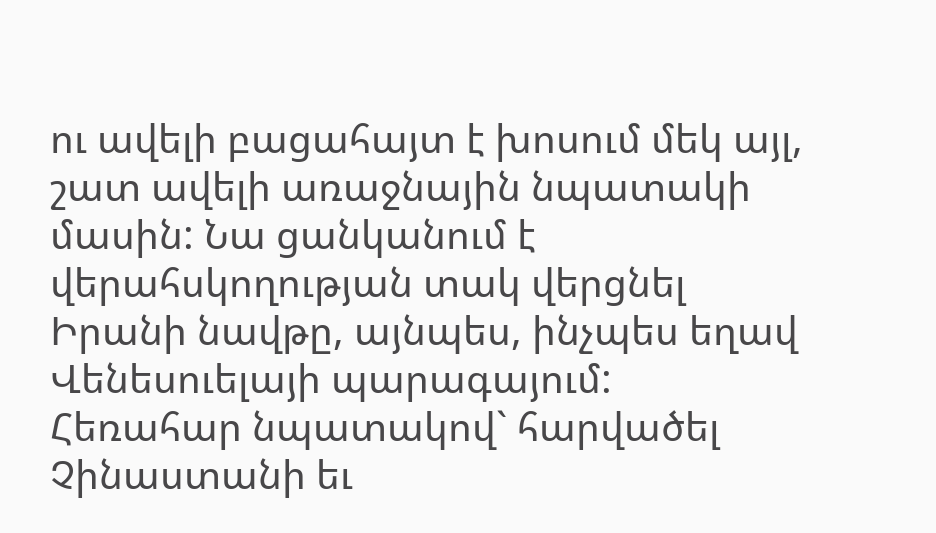ու ավելի բացահայտ է խոսում մեկ այլ, շատ ավելի առաջնային նպատակի մասին: Նա ցանկանում է վերահսկողության տակ վերցնել Իրանի նավթը, այնպես, ինչպես եղավ Վենեսուելայի պարագայում: Հեռահար նպատակով` հարվածել Չինաստանի եւ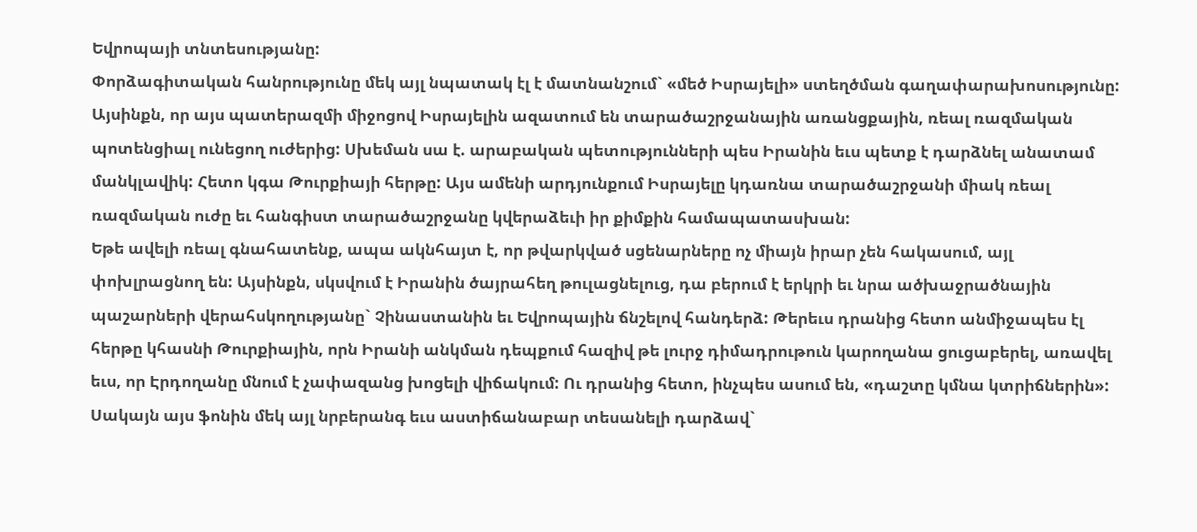Եվրոպայի տնտեսությանը:
Փորձագիտական հանրությունը մեկ այլ նպատակ էլ է մատնանշում` «մեծ Իսրայելի» ստեղծման գաղափարախոսությունը: Այսինքն, որ այս պատերազմի միջոցով Իսրայելին ազատում են տարածաշրջանային առանցքային, ռեալ ռազմական պոտենցիալ ունեցող ուժերից: Սխեման սա է. արաբական պետությունների պես Իրանին եւս պետք է դարձնել անատամ մանկլավիկ: Հետո կգա Թուրքիայի հերթը: Այս ամենի արդյունքում Իսրայելը կդառնա տարածաշրջանի միակ ռեալ ռազմական ուժը եւ հանգիստ տարածաշրջանը կվերաձեւի իր քիմքին համապատասխան:
Եթե ավելի ռեալ գնահատենք, ապա ակնհայտ է, որ թվարկված սցենարները ոչ միայն իրար չեն հակասում, այլ փոխլրացնող են: Այսինքն, սկսվում է Իրանին ծայրահեղ թուլացնելուց, դա բերում է երկրի եւ նրա ածխաջրածնային պաշարների վերահսկողությանը` Չինաստանին եւ Եվրոպային ճնշելով հանդերձ: Թերեւս դրանից հետո անմիջապես էլ հերթը կհասնի Թուրքիային, որն Իրանի անկման դեպքում հազիվ թե լուրջ դիմադրութուն կարողանա ցուցաբերել, առավել եւս, որ Էրդողանը մնում է չափազանց խոցելի վիճակում: Ու դրանից հետո, ինչպես ասում են, «դաշտը կմնա կտրիճներին»:
Սակայն այս ֆոնին մեկ այլ նրբերանգ եւս աստիճանաբար տեսանելի դարձավ`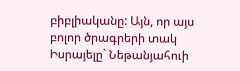բիբլիականը: Այն, որ այս բոլոր ծրագրերի տակ Իսրայելը` Նեթանյահուի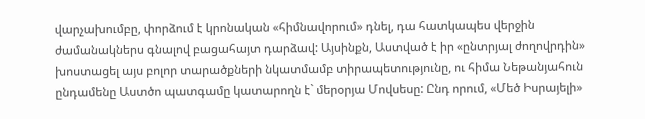վարչախումբը, փորձում է կրոնական «հիմնավորում» դնել, դա հատկապես վերջին ժամանակներս գնալով բացահայտ դարձավ: Այսինքն, Աստված է իր «ընտրյալ ժողովրդին» խոստացել այս բոլոր տարածքների նկատմամբ տիրապետությունը, ու հիմա Նեթանյահուն ընդամենը Աստծո պատգամը կատարողն է` մերօրյա Մովսեսը: Ընդ որում, «Մեծ Իսրայելի»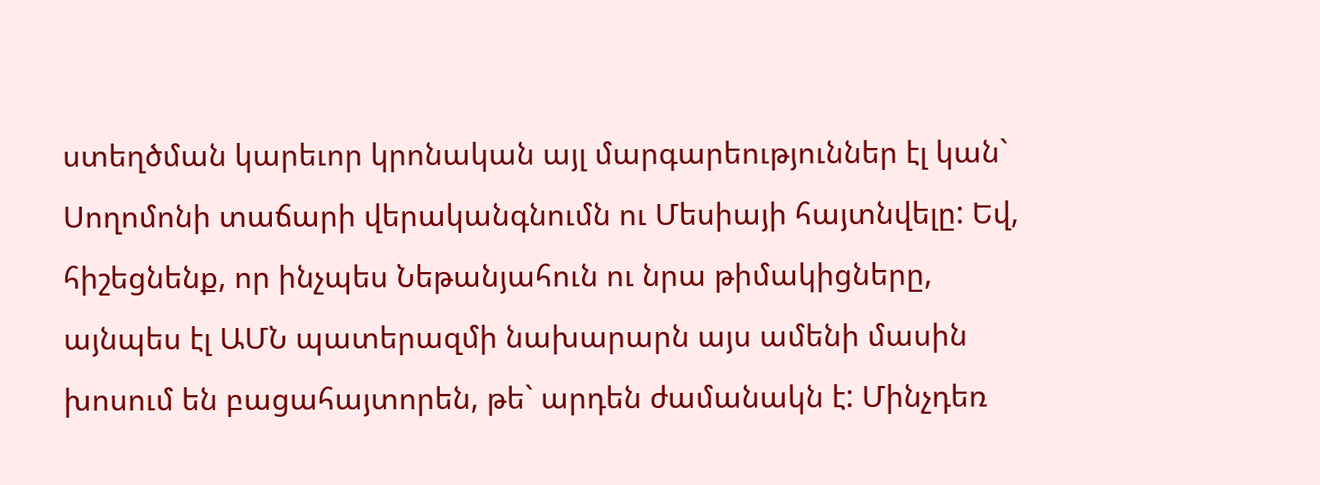ստեղծման կարեւոր կրոնական այլ մարգարեություններ էլ կան` Սողոմոնի տաճարի վերականգնումն ու Մեսիայի հայտնվելը: Եվ, հիշեցնենք, որ ինչպես Նեթանյահուն ու նրա թիմակիցները, այնպես էլ ԱՄՆ պատերազմի նախարարն այս ամենի մասին խոսում են բացահայտորեն, թե` արդեն ժամանակն է: Մինչդեռ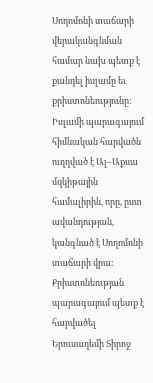Սողոմոնի տաճարի վերականգնման համար նախ պետք է քանդել իսլամը եւ քրիստոնեությունը: Իսլամի պարագայում հիմնական հարվածն ուղղված է Ալ–Աքսա մզկիթային համալիրին, որը, ըստ ավանդության, կանգնած է Սողոմոնի տաճարի վրա: Քրիստոնեության պարագայում պետք է հարվածել Երուսաղեմի Տիրոջ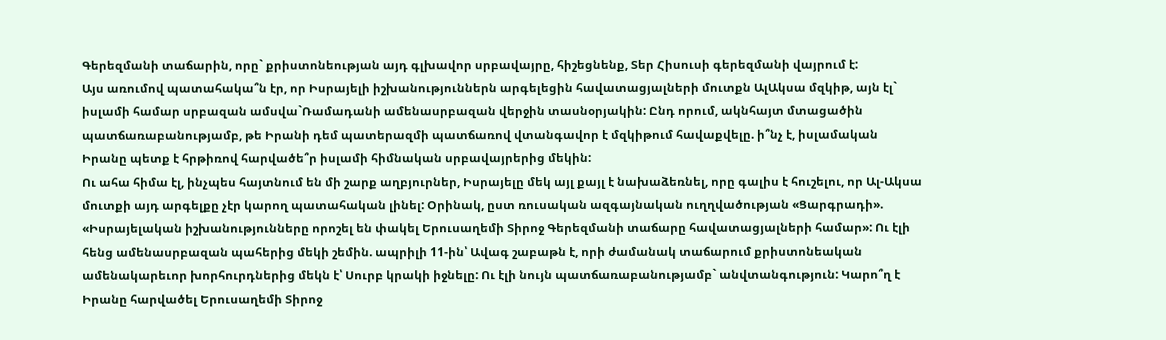Գերեզմանի տաճարին, որը` քրիստոնեության այդ գլխավոր սրբավայրը, հիշեցնենք, Տեր Հիսուսի գերեզմանի վայրում է:
Այս առումով պատահակա՞ն էր, որ Իսրայելի իշխանություններն արգելեցին հավատացյալների մուտքն ԱլԱկսա մզկիթ, այն էլ` իսլամի համար սրբազան ամսվա`Ռամադանի ամենասրբազան վերջին տասնօրյակին: Ընդ որում, ակնհայտ մտացածին պատճառաբանությամբ, թե Իրանի դեմ պատերազմի պատճառով վտանգավոր է մզկիթում հավաքվելը. ի՞նչ է, իսլամական Իրանը պետք է հրթիռով հարվածե՞ր իսլամի հիմնական սրբավայրերից մեկին:
Ու ահա հիմա էլ, ինչպես հայտնում են մի շարք աղբյուրներ, Իսրայելը մեկ այլ քայլ է նախաձեռնել, որը գալիս է հուշելու, որ Ալ-Ակսա մուտքի այդ արգելքը չէր կարող պատահական լինել: Օրինակ, ըստ ռուսական ազգայնական ուղղվածության «Ցարգրադի». «Իսրայելական իշխանությունները որոշել են փակել Երուսաղեմի Տիրոջ Գերեզմանի տաճարը հավատացյալների համար»: Ու էլի հենց ամենասրբազան պահերից մեկի շեմին. ապրիլի 11-ին՝ Ավագ շաբաթն է, որի ժամանակ տաճարում քրիստոնեական ամենակարեւոր խորհուրդներից մեկն է՝ Սուրբ կրակի իջնելը: Ու էլի նույն պատճառաբանությամբ` անվտանգություն: Կարո՞ղ է Իրանը հարվածել Երուսաղեմի Տիրոջ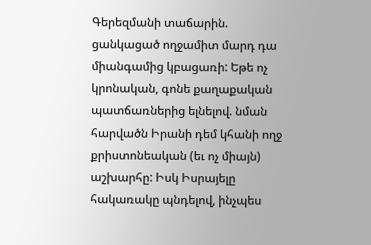Գերեզմանի տաճարին. ցանկացած ողջամիտ մարդ դա միանգամից կբացառի: Եթե ոչ կրոնական, գոնե քաղաքական պատճառներից ելնելով. նման հարվածն Իրանի դեմ կհանի ողջ քրիստոնեական (եւ ոչ միայն) աշխարհը: Իսկ Իսրայելը հակառակը պնդելով, ինչպես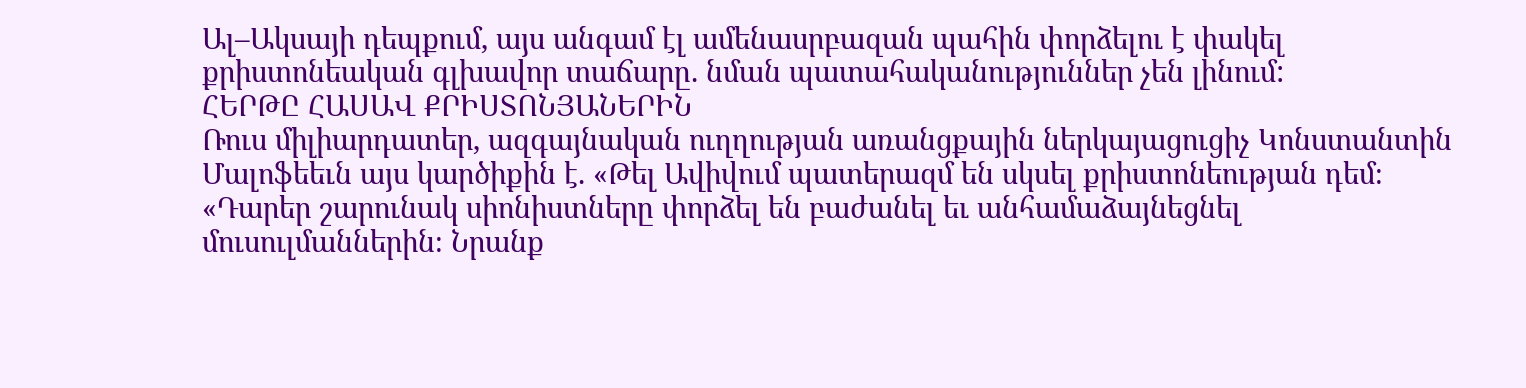Ալ–Ակսայի դեպքում, այս անգամ էլ ամենասրբազան պահին փորձելու է փակել քրիստոնեական գլխավոր տաճարը. նման պատահականություններ չեն լինում:
ՀԵՐԹԸ ՀԱՍԱՎ ՔՐԻՍՏՈՆՅԱՆԵՐԻՆ
Ռուս միլիարդատեր, ազգայնական ուղղության առանցքային ներկայացուցիչ Կոնստանտին Մալոֆեեւն այս կարծիքին է. «Թել Ավիվում պատերազմ են սկսել քրիստոնեության դեմ։ «Դարեր շարունակ սիոնիստները փորձել են բաժանել եւ անհամաձայնեցնել մուսուլմաններին։ Նրանք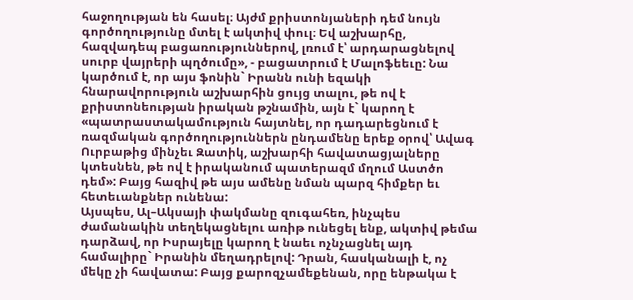հաջողության են հասել։ Այժմ քրիստոնյաների դեմ նույն գործողությունը մտել է ակտիվ փուլ։ Եվ աշխարհը, հազվադեպ բացառություններով, լռում է՝ արդարացնելով սուրբ վայրերի պղծումը», - բացատրում է Մալոֆեեւը: Նա կարծում է, որ այս ֆոնին` Իրանն ունի եզակի հնարավորություն աշխարհին ցույց տալու, թե ով է քրիստոնեության իրական թշնամին, այն է` կարող է «պատրաստակամություն հայտնել, որ դադարեցնում է ռազմական գործողություններն ընդամենը երեք օրով՝ Ավագ Ուրբաթից մինչեւ Զատիկ, աշխարհի հավատացյալները կտեսնեն, թե ով է իրականում պատերազմ մղում Աստծո դեմ»: Բայց հազիվ թե այս ամենը նման պարզ հիմքեր եւ հետեւանքներ ունենա:
Այսպես, Ալ–Ակսայի փակմանը զուգահեռ, ինչպես ժամանակին տեղեկացնելու առիթ ունեցել ենք, ակտիվ թեմա դարձավ, որ Իսրայելը կարող է նաեւ ոչնչացնել այդ համալիրը` Իրանին մեղադրելով: Դրան, հասկանալի է, ոչ մեկը չի հավատա: Բայց քարոզչամեքենան, որը ենթակա է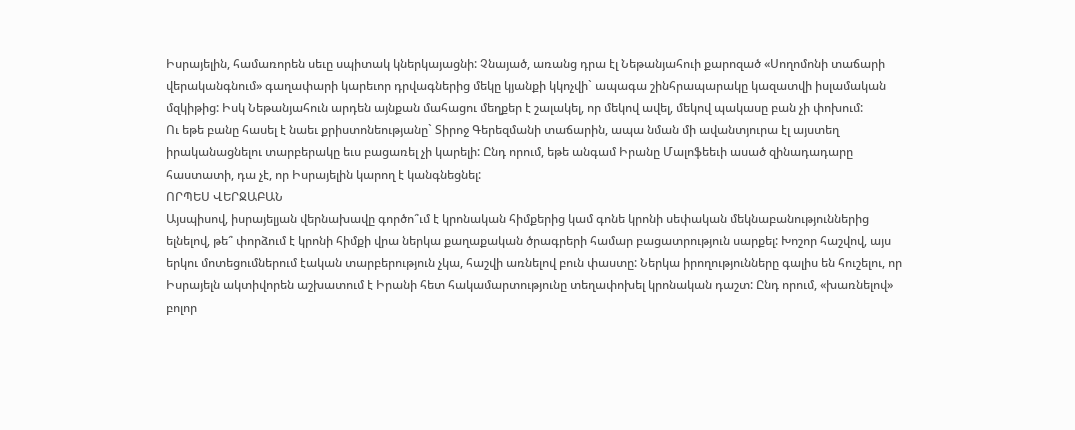Իսրայելին, համառորեն սեւը սպիտակ կներկայացնի: Չնայած, առանց դրա էլ Նեթանյահուի քարոզած «Սողոմոնի տաճարի վերականգնում» գաղափարի կարեւոր դրվագներից մեկը կյանքի կկոչվի` ապագա շինհրապարակը կազատվի իսլամական մզկիթից: Իսկ Նեթանյահուն արդեն այնքան մահացու մեղքեր է շալակել, որ մեկով ավել, մեկով պակասը բան չի փոխում:
Ու եթե բանը հասել է նաեւ քրիստոնեությանը` Տիրոջ Գերեզմանի տաճարին, ապա նման մի ավանտյուրա էլ այստեղ իրականացնելու տարբերակը եւս բացառել չի կարելի: Ընդ որում, եթե անգամ Իրանը Մալոֆեեւի ասած զինադադարը հաստատի, դա չէ, որ Իսրայելին կարող է կանգնեցնել:
ՈՐՊԵՍ ՎԵՐՋԱԲԱՆ
Այսպիսով, իսրայելյան վերնախավը գործո՞ւմ է կրոնական հիմքերից կամ գոնե կրոնի սեփական մեկնաբանություններից ելնելով, թե՞ փորձում է կրոնի հիմքի վրա ներկա քաղաքական ծրագրերի համար բացատրություն սարքել: Խոշոր հաշվով, այս երկու մոտեցումներում էական տարբերություն չկա, հաշվի առնելով բուն փաստը: Ներկա իրողությունները գալիս են հուշելու, որ Իսրայելն ակտիվորեն աշխատում է Իրանի հետ հակամարտությունը տեղափոխել կրոնական դաշտ: Ընդ որում, «խառնելով» բոլոր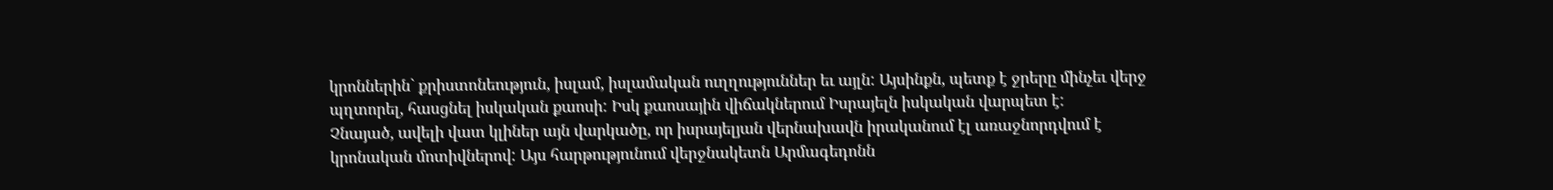կրոններին` քրիստոնեություն, իսլամ, իսլամական ուղղություններ եւ այլն: Այսինքն, պետք է ջրերը մինչեւ վերջ պղտորել, հասցնել իսկական քաոսի: Իսկ քաոսային վիճակներում Իսրայելն իսկական վարպետ է:
Չնայած, ավելի վատ կլիներ այն վարկածը, որ իսրայելյան վերնախավն իրականում էլ առաջնորդվում է կրոնական մոտիվներով: Այս հարթությունում վերջնակետն Արմագեդոնն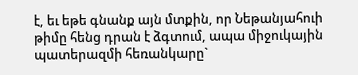է, եւ եթե գնանք այն մտքին, որ Նեթանյահուի թիմը հենց դրան է ձգտում, ապա միջուկային պատերազմի հեռանկարը`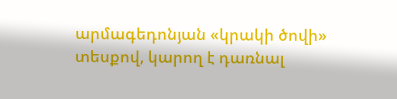արմագեդոնյան «կրակի ծովի» տեսքով, կարող է դառնալ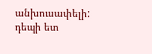անխուսափելի:
դեպի ետ